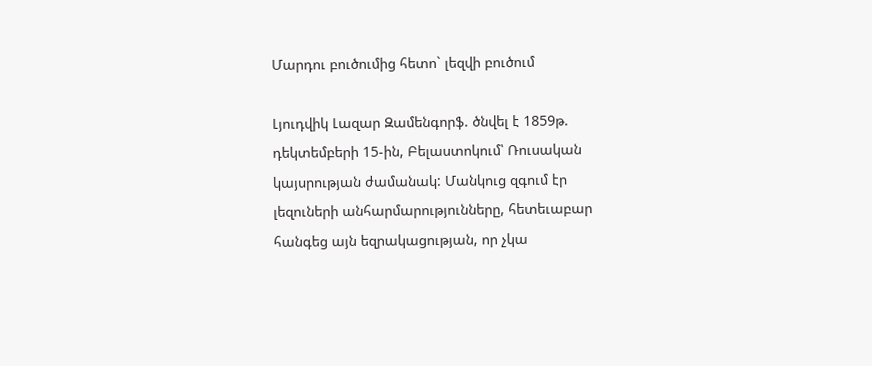Մարդու բուծումից հետո` լեզվի բուծում

Լյուդվիկ Լազար Զամենգորֆ. ծնվել է 1859թ. դեկտեմբերի 15-ին, Բելաստոկում՝ Ռուսական կայսրության ժամանակ: Մանկուց զգում էր լեզուների անհարմարությունները, հետեւաբար հանգեց այն եզրակացության, որ չկա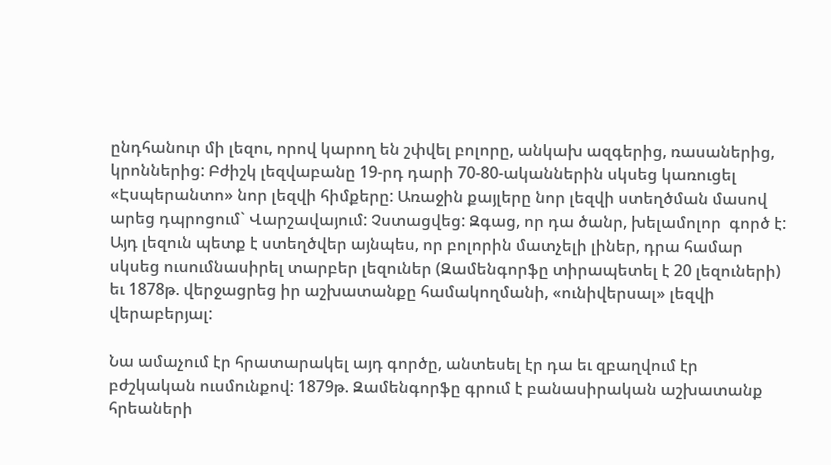ընդհանուր մի լեզու, որով կարող են շփվել բոլորը, անկախ ազգերից, ռասաներից, կրոններից: Բժիշկ լեզվաբանը 19-րդ դարի 70-80-ականներին սկսեց կառուցել «Էսպերանտո» նոր լեզվի հիմքերը: Առաջին քայլերը նոր լեզվի ստեղծման մասով արեց դպրոցում` Վարշավայում: Չստացվեց: Զգաց, որ դա ծանր, խելամոլոր  գործ է: Այդ լեզուն պետք է ստեղծվեր այնպես, որ բոլորին մատչելի լիներ, դրա համար սկսեց ուսումնասիրել տարբեր լեզուներ (Զամենգորֆը տիրապետել է 20 լեզուների) եւ 1878թ. վերջացրեց իր աշխատանքը համակողմանի, «ունիվերսալ» լեզվի վերաբերյալ:

Նա ամաչում էր հրատարակել այդ գործը, անտեսել էր դա եւ զբաղվում էր բժշկական ուսմունքով: 1879թ. Զամենգորֆը գրում է բանասիրական աշխատանք հրեաների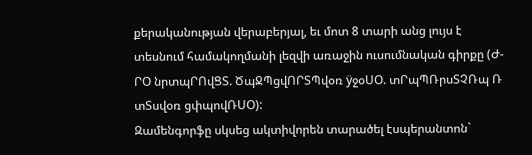քերականության վերաբերյալ, եւ մոտ 8 տարի անց լույս է տեսնում համակողմանի լեզվի առաջին ուսումնական գիրքը (Ժ-ՐՕ նրտպՐՈվՑՏ. ԾպՋՊցվՈՐՏՊվօռ ÿջօՍՕ. տՐպՊՌրսՏՉՌպ Ռ տՏսվօռ ցփպովՌՍՕ):
Զամենգորֆը սկսեց ակտիվորեն տարածել էսպերանտոն`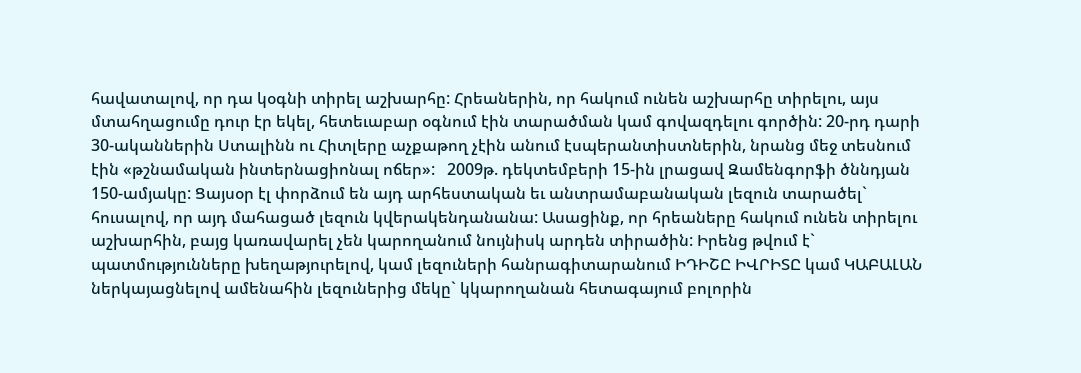հավատալով, որ դա կօգնի տիրել աշխարհը: Հրեաներին, որ հակում ունեն աշխարհը տիրելու, այս մտահղացումը դուր էր եկել, հետեւաբար օգնում էին տարածման կամ գովազդելու գործին: 20-րդ դարի 30-ականներին Ստալինն ու Հիտլերը աչքաթող չէին անում էսպերանտիստներին, նրանց մեջ տեսնում էին «թշնամական ինտերնացիոնալ ոճեր»:   2009թ. դեկտեմբերի 15-ին լրացավ Զամենգորֆի ծննդյան 150-ամյակը: Ցայսօր էլ փորձում են այդ արհեստական եւ անտրամաբանական լեզուն տարածել` հուսալով, որ այդ մահացած լեզուն կվերակենդանանա: Ասացինք, որ հրեաները հակում ունեն տիրելու աշխարհին, բայց կառավարել չեն կարողանում նույնիսկ արդեն տիրածին: Իրենց թվում է` պատմությունները խեղաթյուրելով, կամ լեզուների հանրագիտարանում ԻԴԻՇԸ ԻՎՐԻՏԸ կամ ԿԱԲԱԼԱՆ ներկայացնելով ամենահին լեզուներից մեկը` կկարողանան հետագայում բոլորին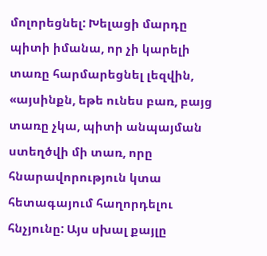մոլորեցնել: Խելացի մարդը պիտի իմանա, որ չի կարելի տառը հարմարեցնել լեզվին, «այսինքն, եթե ունես բառ, բայց տառը չկա, պիտի անպայման ստեղծվի մի տառ, որը հնարավորություն կտա հետագայում հաղորդելու հնչյունը: Այս սխալ քայլը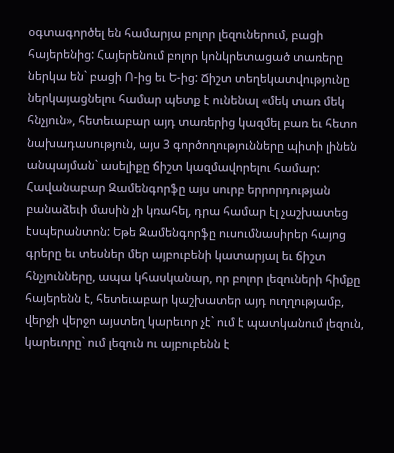օգտագործել են համարյա բոլոր լեզուներում, բացի հայերենից: Հայերենում բոլոր կոնկրետացած տառերը ներկա են` բացի Ո-ից եւ Ե-ից: Ճիշտ տեղեկատվությունը ներկայացնելու համար պետք է ունենալ «մեկ տառ մեկ հնչյուն», հետեւաբար այդ տառերից կազմել բառ եւ հետո նախադասություն, այս 3 գործողությունները պիտի լինեն անպայման` ասելիքը ճիշտ կազմավորելու համար: Հավանաբար Զամենգորֆը այս սուրբ երրորդության բանաձեւի մասին չի կռահել, դրա համար էլ չաշխատեց էսպերանտոն: Եթե Զամենգորֆը ուսումնասիրեր հայոց գրերը եւ տեսներ մեր այբուբենի կատարյալ եւ ճիշտ հնչյունները, ապա կհասկանար, որ բոլոր լեզուների հիմքը հայերենն է, հետեւաբար կաշխատեր այդ ուղղությամբ, վերջի վերջո այստեղ կարեւոր չէ` ում է պատկանում լեզուն, կարեւորը` ում լեզուն ու այբուբենն է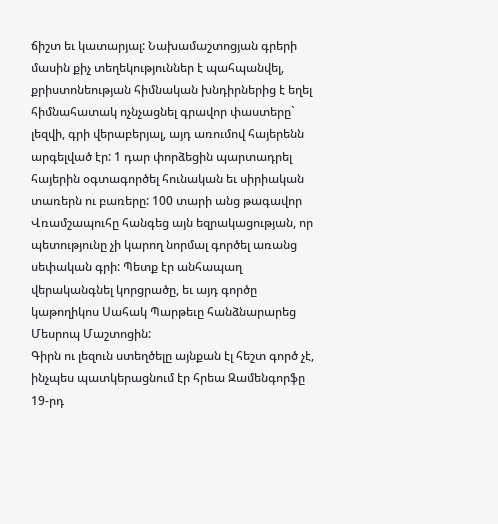ճիշտ եւ կատարյալ: Նախամաշտոցյան գրերի մասին քիչ տեղեկություններ է պահպանվել, քրիստոնեության հիմնական խնդիրներից է եղել հիմնահատակ ոչնչացնել գրավոր փաստերը` լեզվի, գրի վերաբերյալ, այդ առումով հայերենն արգելված էր: 1 դար փորձեցին պարտադրել հայերին օգտագործել հունական եւ սիրիական տառերն ու բառերը: 100 տարի անց թագավոր Վռամշապուհը հանգեց այն եզրակացության, որ պետությունը չի կարող նորմալ գործել առանց սեփական գրի: Պետք էր անհապաղ վերականգնել կորցրածը, եւ այդ գործը կաթողիկոս Սահակ Պարթեւը հանձնարարեց Մեսրոպ Մաշտոցին:
Գիրն ու լեզուն ստեղծելը այնքան էլ հեշտ գործ չէ, ինչպես պատկերացնում էր հրեա Զամենգորֆը 19-րդ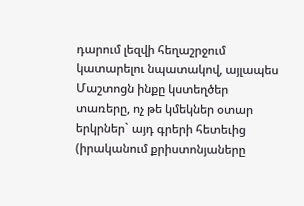դարում լեզվի հեղաշրջում կատարելու նպատակով, այլապես Մաշտոցն ինքը կստեղծեր տառերը, ոչ թե կմեկներ օտար երկրներ` այդ գրերի հետեւից (իրականում քրիստոնյաները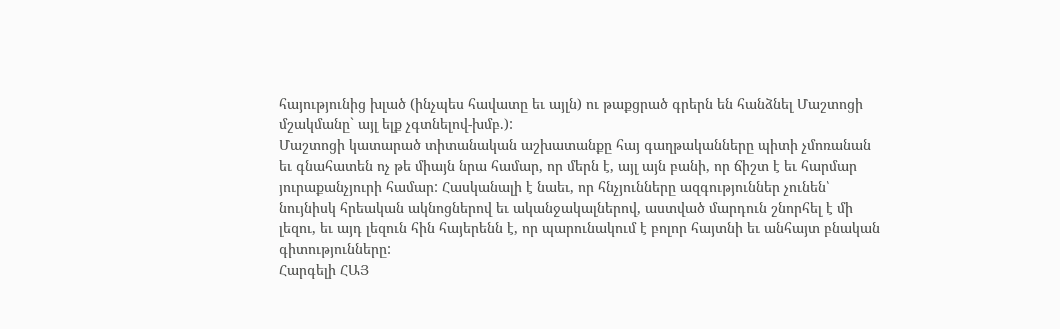հայությունից խլած (ինչպես հավատը եւ այլն) ու թաքցրած գրերն են հանձնել Մաշտոցի մշակմանը` այլ ելք չգտնելով-խմբ.):
Մաշտոցի կատարած տիտանական աշխատանքը հայ գաղթականները պիտի չմոռանան եւ գնահատեն ոչ թե միայն նրա համար, որ մերն է, այլ այն բանի, որ ճիշտ է եւ հարմար յուրաքանչյուրի համար: Հասկանալի է նաեւ, որ հնչյունները ազգություններ չունեն՝ նույնիսկ հրեական ակնոցներով եւ ականջակալներով, աստված մարդուն շնորհել է մի լեզու, եւ այդ լեզուն հին հայերենն է, որ պարունակում է բոլոր հայտնի եւ անհայտ բնական գիտությունները:
Հարգելի ՀԱՅ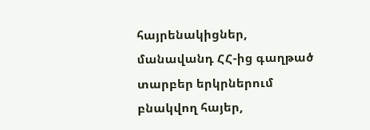հայրենակիցներ, մանավանդ ՀՀ-ից գաղթած տարբեր երկրներում բնակվող հայեր,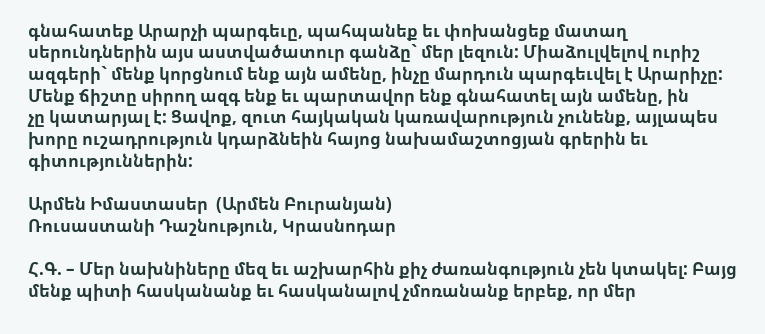գնահատեք Արարչի պարգեւը, պահպանեք եւ փոխանցեք մատաղ սերունդներին այս աստվածատուր գանձը` մեր լեզուն: Միաձուլվելով ուրիշ ազգերի` մենք կորցնում ենք այն ամենը, ինչը մարդուն պարգեւվել է Արարիչը: Մենք ճիշտը սիրող ազգ ենք եւ պարտավոր ենք գնահատել այն ամենը, ին
չը կատարյալ է: Ցավոք, զուտ հայկական կառավարություն չունենք, այլապես խորը ուշադրություն կդարձնեին հայոց նախամաշտոցյան գրերին եւ գիտություններին:

Արմեն Իմաստասեր  (Արմեն Բուրանյան)
Ռուսաստանի Դաշնություն, Կրասնոդար

Հ.Գ. – Մեր նախնիները մեզ եւ աշխարհին քիչ ժառանգություն չեն կտակել: Բայց մենք պիտի հասկանանք եւ հասկանալով չմոռանանք երբեք, որ մեր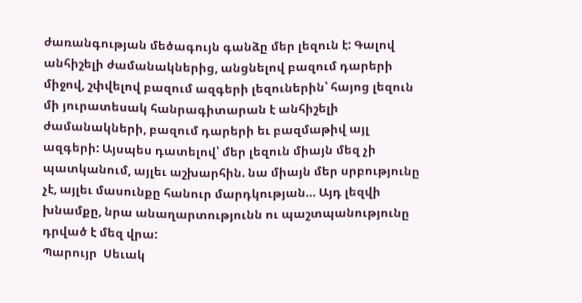ժառանգության մեծագույն գանձը մեր լեզուն է: Գալով անհիշելի ժամանակներից, անցնելով բազում դարերի միջով, շփվելով բազում ազգերի լեզուներին՝ հայոց լեզուն մի յուրատեսակ հանրագիտարան է անհիշելի ժամանակների, բազում դարերի եւ բազմաթիվ այլ ազգերի: Այսպես դատելով՝ մեր լեզուն միայն մեզ չի պատկանում, այլեւ աշխարհին. նա միայն մեր սրբությունը չէ, այլեւ մասունքը հանուր մարդկության… Այդ լեզվի խնամքը, նրա անաղարտությունն ու պաշտպանությունը դրված է մեզ վրա:
Պարույր  Սեւակ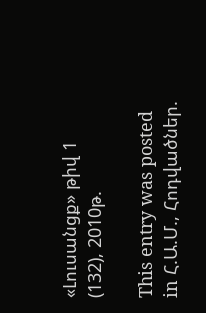«Լուսանցք» թիվ 1 (132), 2010թ.

This entry was posted in Հ.Ա.Մ., Հոդվածներ.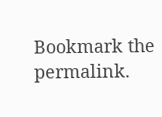Bookmark the permalink.